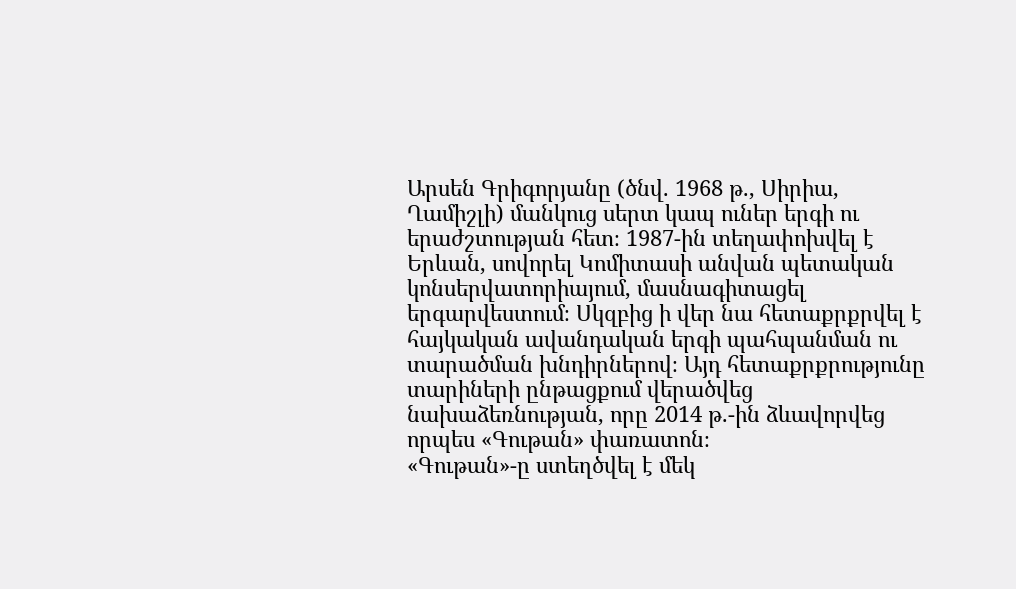Արսեն Գրիգորյանը (ծնվ. 1968 թ., Սիրիա, Ղամիշլի) մանկուց սերտ կապ ուներ երգի ու երաժշտության հետ։ 1987-ին տեղափոխվել է Երևան, սովորել Կոմիտասի անվան պետական կոնսերվատորիայում, մասնագիտացել երգարվեստում։ Սկզբից ի վեր նա հետաքրքրվել է հայկական ավանդական երգի պահպանման ու տարածման խնդիրներով։ Այդ հետաքրքրությունը տարիների ընթացքում վերածվեց նախաձեռնության, որը 2014 թ.-ին ձևավորվեց որպես «Գութան» փառատոն։
«Գութան»-ը ստեղծվել է մեկ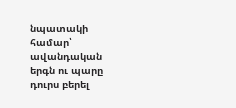նպատակի համար՝ ավանդական երգն ու պարը դուրս բերել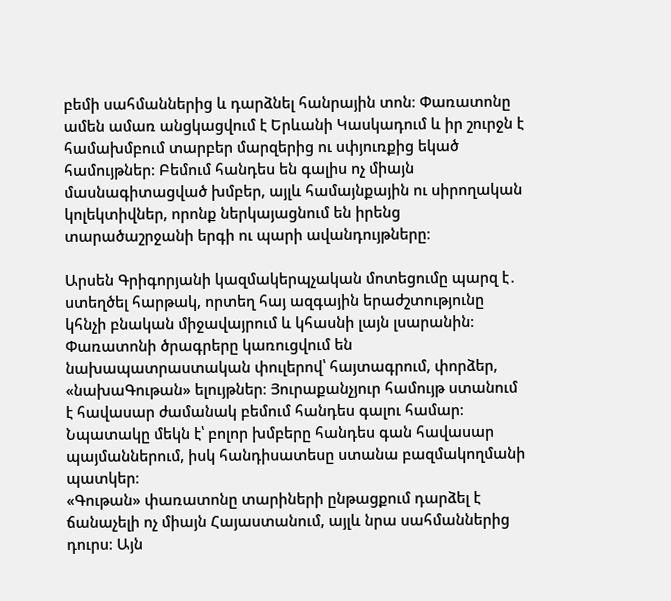բեմի սահմաններից և դարձնել հանրային տոն։ Փառատոնը ամեն ամառ անցկացվում է Երևանի Կասկադում և իր շուրջն է համախմբում տարբեր մարզերից ու սփյուռքից եկած համույթներ։ Բեմում հանդես են գալիս ոչ միայն մասնագիտացված խմբեր, այլև համայնքային ու սիրողական կոլեկտիվներ, որոնք ներկայացնում են իրենց տարածաշրջանի երգի ու պարի ավանդույթները։

Արսեն Գրիգորյանի կազմակերպչական մոտեցումը պարզ է․ ստեղծել հարթակ, որտեղ հայ ազգային երաժշտությունը կհնչի բնական միջավայրում և կհասնի լայն լսարանին։ Փառատոնի ծրագրերը կառուցվում են նախապատրաստական փուլերով՝ հայտագրում, փորձեր, «նախաԳութան» ելույթներ։ Յուրաքանչյուր համույթ ստանում է հավասար ժամանակ բեմում հանդես գալու համար։ Նպատակը մեկն է՝ բոլոր խմբերը հանդես գան հավասար պայմաններում, իսկ հանդիսատեսը ստանա բազմակողմանի պատկեր։
«Գութան» փառատոնը տարիների ընթացքում դարձել է ճանաչելի ոչ միայն Հայաստանում, այլև նրա սահմաններից դուրս։ Այն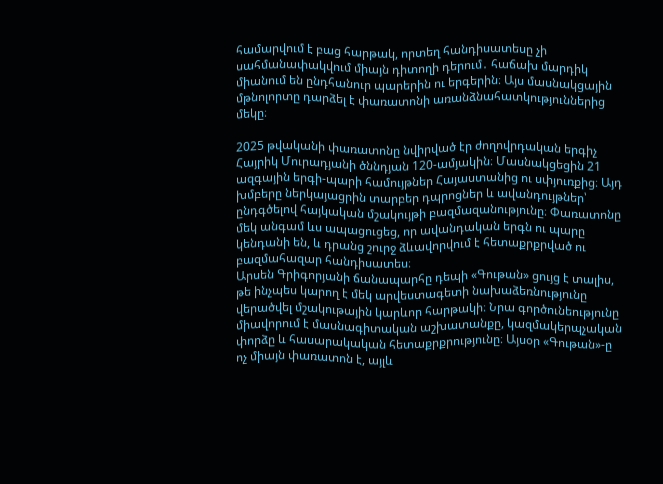համարվում է բաց հարթակ, որտեղ հանդիսատեսը չի սահմանափակվում միայն դիտողի դերում․ հաճախ մարդիկ միանում են ընդհանուր պարերին ու երգերին։ Այս մասնակցային մթնոլորտը դարձել է փառատոնի առանձնահատկություններից մեկը։

2025 թվականի փառատոնը նվիրված էր ժողովրդական երգիչ Հայրիկ Մուրադյանի ծննդյան 120-ամյակին։ Մասնակցեցին 21 ազգային երգի-պարի համույթներ Հայաստանից ու սփյուռքից։ Այդ խմբերը ներկայացրին տարբեր դպրոցներ և ավանդույթներ՝ ընդգծելով հայկական մշակույթի բազմազանությունը։ Փառատոնը մեկ անգամ ևս ապացուցեց, որ ավանդական երգն ու պարը կենդանի են, և դրանց շուրջ ձևավորվում է հետաքրքրված ու բազմահազար հանդիսատես։
Արսեն Գրիգորյանի ճանապարհը դեպի «Գութան» ցույց է տալիս, թե ինչպես կարող է մեկ արվեստագետի նախաձեռնությունը վերածվել մշակութային կարևոր հարթակի։ Նրա գործունեությունը միավորում է մասնագիտական աշխատանքը, կազմակերպչական փորձը և հասարակական հետաքրքրությունը։ Այսօր «Գութան»-ը ոչ միայն փառատոն է, այլև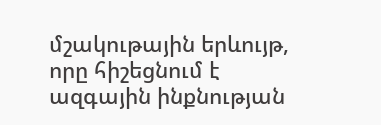մշակութային երևույթ, որը հիշեցնում է ազգային ինքնության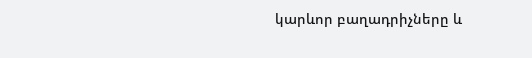կարևոր բաղադրիչները և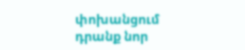փոխանցում դրանք նոր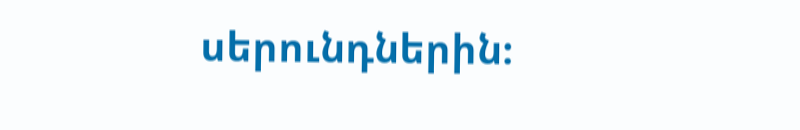սերունդներին։